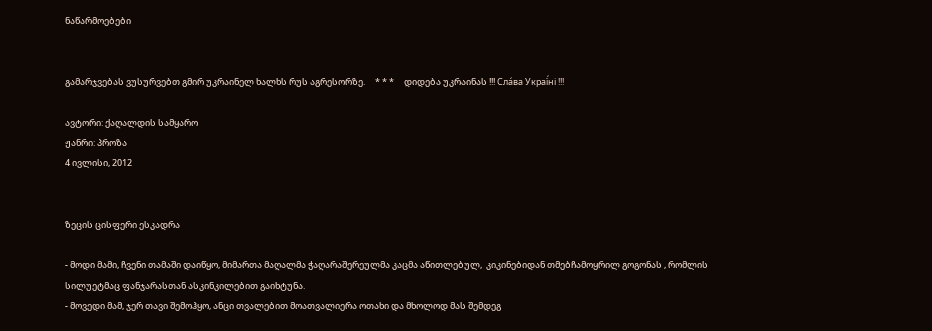ნაწარმოებები


გამარჯვებას ვუსურვებთ გმირ უკრაინელ ხალხს რუს აგრესორზე.     * * *     დიდება უკრაინას !!! Сла́ва Украї́ні !!!

ავტორი: ქაღალდის სამყარო
ჟანრი: პროზა
4 ივლისი, 2012


ზეცის ცისფერი ესკადრა

- მოდი მამი, ჩვენი თამაში დაიწყო, მიმართა მაღალმა ჭაღარაშერეულმა კაცმა აწითლებულ,  კიკინებიდან თმებჩამოყრილ გოგონას , რომლის სილუეტმაც ფანჯარასთან ასკინკილებით გაიხტუნა.
- მოვედი მამ, ჯერ თავი შემოჰყო, ანცი თვალებით მოათვალიერა ოთახი და მხოლოდ მას შემდეგ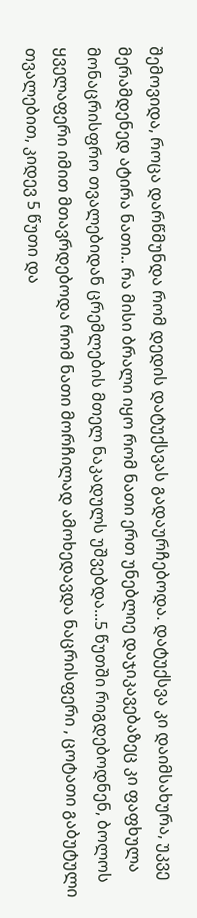შემოვიდა, როცა დარწმუნდა რომ დედის დატუქსვას გადაურჩებოდა. დატუქსვა კი დაიმსახურა, უკვე მერამდენედ ატირა ნათი.. რა მისი ბრალი იყო რომ ნათი ერთ უნებლიე დაჯიკავებაზეც კი ფაფხულა მონაცრისფრო თვალებიდან ცრემლების მთელ ნაკადულს უშვებდა...5 წუთში რიგდებოდნენ, ბოლოს ყველაფერი იმით მთავრდებოდა რომ ნათი მორჩილად ამოხედავდა ნაცრისფერი , ცოტათი გაბუტული თვალებით, კიდევ 5 წუთი და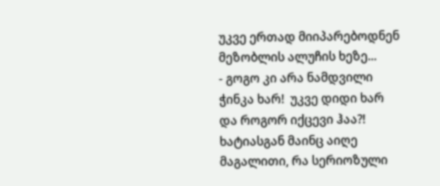უკვე ერთად მიიპარებოდნენ მეზობლის ალუჩის ხეზე...
- გოგო კი არა ნამდვილი ჭინკა ხარ!  უკვე დიდი ხარ და როგორ იქცევი ჰაა?! ხატიასგან მაინც აიღე მაგალითი, რა სერიოზული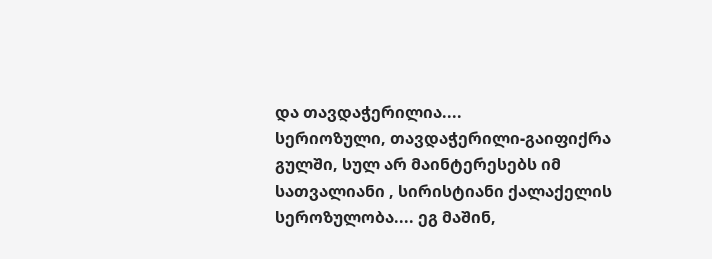და თავდაჭერილია....
სერიოზული, თავდაჭერილი-გაიფიქრა გულში, სულ არ მაინტერესებს იმ სათვალიანი , სირისტიანი ქალაქელის სეროზულობა.... ეგ მაშინ,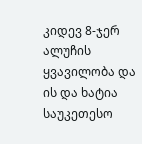კიდევ 8-ჯერ  ალუჩის ყვავილობა და ის და ხატია საუკეთესო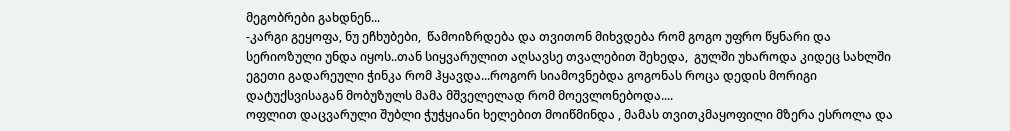მეგობრები გახდნენ...
-კარგი გეყოფა, ნუ ეჩხუბები,  წამოიზრდება და თვითონ მიხვდება რომ გოგო უფრო წყნარი და სერიოზული უნდა იყოს..თან სიყვარულით აღსავსე თვალებით შეხედა,  გულში უხაროდა კიდეც სახლში ეგეთი გადარეული ჭინკა რომ ჰყავდა...როგორ სიამოვნებდა გოგონას როცა დედის მორიგი დატუქსვისაგან მობუზულს მამა მშველელად რომ მოევლონებოდა....
ოფლით დაცვარული შუბლი ჭუჭყიანი ხელებით მოიწმინდა , მამას თვითკმაყოფილი მზერა ესროლა და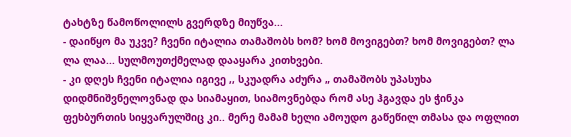ტახტზე წამოწოლილს გვერდზე მიუწვა...
- დაიწყო მა უკვე? ჩვენი იტალია თამაშობს ხომ? ხომ მოვიგებთ? ხომ მოვიგებთ? ლა ლა ლაა... სულმოუთქმელად დააყარა კითხვები.
- კი დღეს ჩვენი იტალია იგივე ,, სკუადრა აძურა „ თამაშობს უპასუხა დიდმნიშვნელოვნად და სიამაყით, სიამოვნებდა რომ ასე ჰგავდა ეს ჭინკა ფეხბურთის სიყვარულშიც კი.. მერე მამამ ხელი ამოუდო გაწეწილ თმასა და ოფლით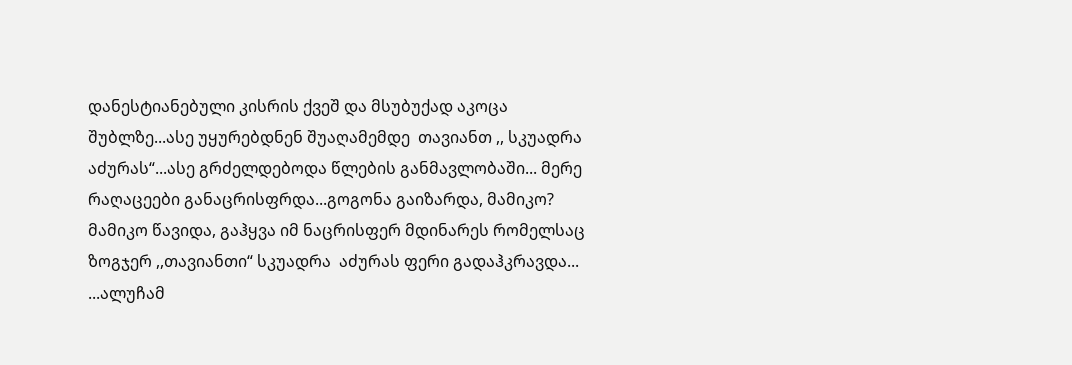დანესტიანებული კისრის ქვეშ და მსუბუქად აკოცა შუბლზე...ასე უყურებდნენ შუაღამემდე  თავიანთ ,, სკუადრა აძურას“...ასე გრძელდებოდა წლების განმავლობაში... მერე რაღაცეები განაცრისფრდა...გოგონა გაიზარდა, მამიკო? მამიკო წავიდა, გაჰყვა იმ ნაცრისფერ მდინარეს რომელსაც ზოგჯერ ,,თავიანთი“ სკუადრა  აძურას ფერი გადაჰკრავდა...
...ალუჩამ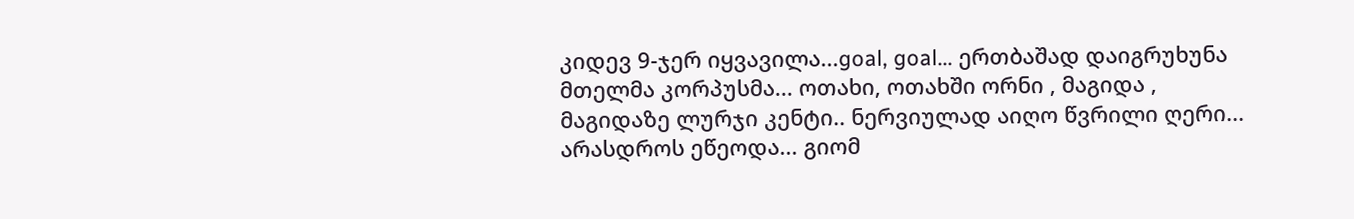კიდევ 9-ჯერ იყვავილა...goal, goal... ერთბაშად დაიგრუხუნა მთელმა კორპუსმა... ოთახი, ოთახში ორნი , მაგიდა , მაგიდაზე ლურჯი კენტი.. ნერვიულად აიღო წვრილი ღერი... არასდროს ეწეოდა... გიომ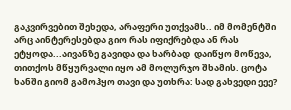გაკვირვებით შეხედა, არაფერი უთქვამს.. იმ მომენტში არც აინტერესებდა გიო რას იფიქრებდა ან რას ეტყოდა...აივანზე გავიდა და ხარბად  დაიწყო მოწევა, თითქოს მწყურვალი იყო ამ მოლურჯო შხამის. ცოტა ხანში გიომ გამოჰყო თავი და უთხრა: სად გახვედი ეეე?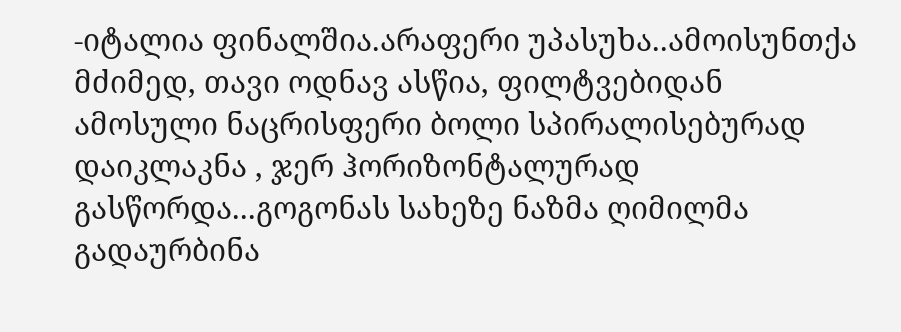-იტალია ფინალშია.არაფერი უპასუხა..ამოისუნთქა მძიმედ, თავი ოდნავ ასწია, ფილტვებიდან ამოსული ნაცრისფერი ბოლი სპირალისებურად დაიკლაკნა , ჯერ ჰორიზონტალურად გასწორდა...გოგონას სახეზე ნაზმა ღიმილმა გადაურბინა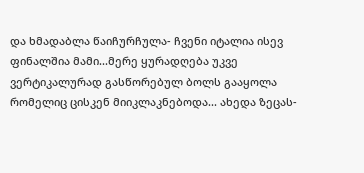და ხმადაბლა წაიჩურჩულა- ჩვენი იტალია ისევ ფინალშია მამი...მერე ყურადღება უკვე ვერტიკალურად გასწორებულ ბოლს გააყოლა რომელიც ცისკენ მიიკლაკნებოდა... ახედა ზეცას-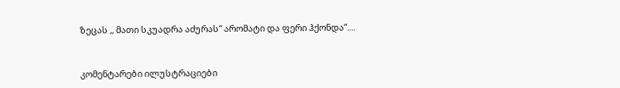ზეცას ,, მათი სკუადრა აძურას“ არომატი და ფერი ჰქონდა“....


კომენტარები ილუსტრაციები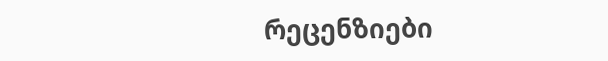რეცენზიები